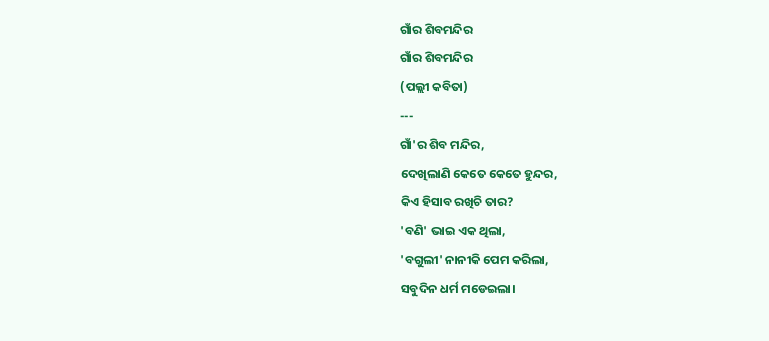ଗାଁର ଶିବମନ୍ଦିର
ଗାଁର ଶିବମନ୍ଦିର
(ପଲ୍ଲୀ କବିତା)
---
ଗାଁ'ର ଶିବ ମନ୍ଦିର,
ଦେଖିଲାଣି କେତେ କେତେ ହୁନ୍ଦର,
କିଏ ହିସାବ ରଖିଚି ତାର?
'ବଣି' ଭାଇ ଏକ ଥିଲା,
'ବଗୁଲୀ' ନାନୀକି ପେମ କରିଲା,
ସବୁଦିନ ଧର୍ମ ମଡେଇଲା।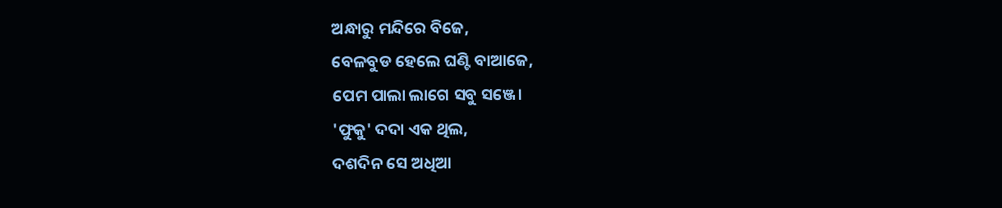ଅନ୍ଧାରୁ ମନ୍ଦିରେ ବିଜେ,
ବେଳବୁଡ ହେଲେ ଘଣ୍ଟି ବାଆଜେ,
ପେମ ପାଲା ଲାଗେ ସବୁ ସଞ୍ଜେ।
'ଫୁକୁ' ଦଦା ଏକ ଥିଲ,
ଦଶଦିନ ସେ ଅଧିଆ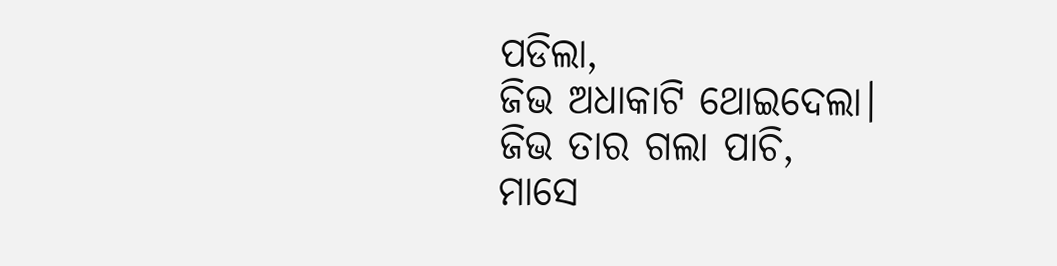ପଡିଲା,
ଜିଭ ଅଧାକାଟି ଥୋଇଦେଲା।
ଜିଭ ତାର ଗଲା ପାଚି,
ମାସେ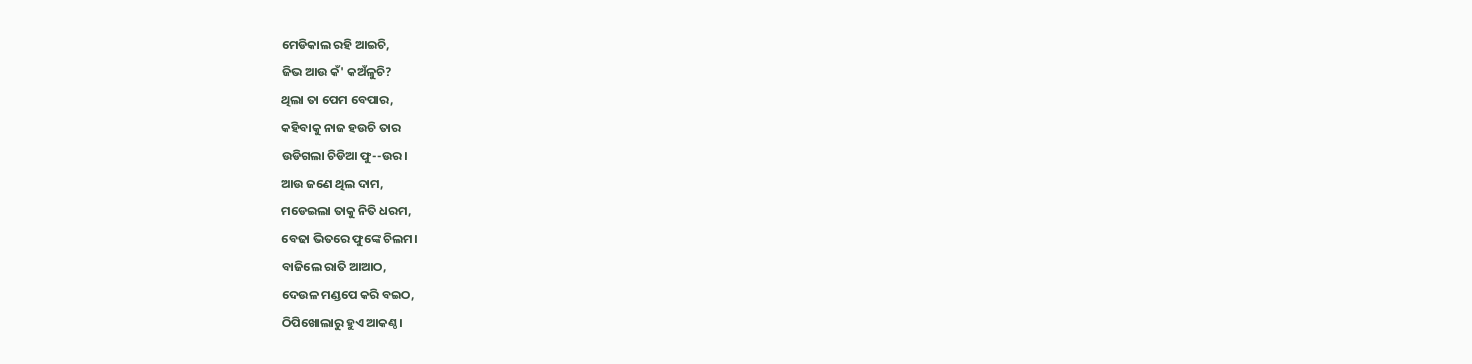ମେଡିକାଲ ରହି ଆଇଚି,
ଜିଭ ଆଉ କଁ' କଅଁଳୁଚି?
ଥିଲା ତା ପେମ ବେପାର,
କହିବାକୁ ନାଜ ହଉଚି ତାର
ଉଡିଗଲା ଚିଡିଆ ଫୁ--ଉର।
ଆଉ ଜଣେ ଥିଲ ଦାମ,
ମଡେଇଲା ତାକୁ ନିତି ଧରମ,
ବେଢା ଭିତରେ ଫୁଙ୍କେ ଚିଲମ।
ବାଜିଲେ ରାତି ଆଆଠ,
ଦେଉଳ ମଣ୍ଡପେ କରି ବଇଠ,
ଠିପିଖୋଲାରୁ ହୁଏ ଆକଣ୍ଠ।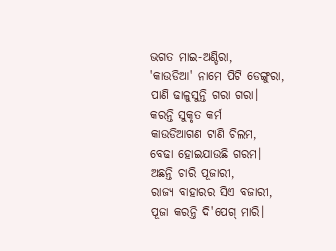ଭଗତ ମାଇ-ଅଣ୍ଡିରା,
'କାଉଡିଆ' ନାମେ ପିଟି ଡେଙ୍ଗୁରା,
ପାଣି ଢାଳୁସୁନ୍ତି ଗରା ଗରା।
କରନ୍ତି ସୁକୃତ କର୍ମ
କାଉଡିଆଗଣ ଟାଣି ଚିଲମ,
ବେଢା ହୋଇଯାଉଛି ଗରମ।
ଅଛନ୍ତି ଚାରି ପୂଜାରୀ,
ରାଜ୍ୟ ବାହାରର ସିଏ ବଜାରୀ,
ପୂଜା କରନ୍ତି ଦି'ପେଗ୍ ମାରି।